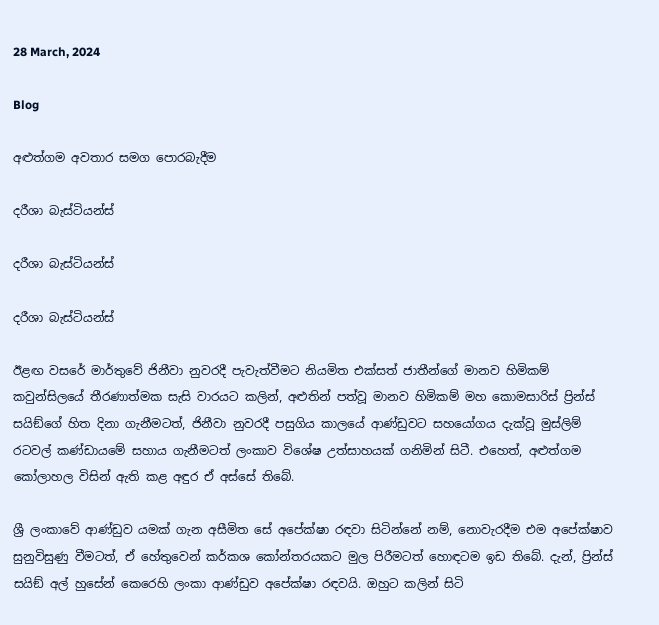28 March, 2024

Blog

අළුත්ගම අවතාර සමග පොරබැදීම

දරීශා බැස්ටියන්ස්

දරීශා බැස්ටියන්ස්

දරීශා බැස්ටියන්ස්

ඊළඟ වසරේ මාර්තුවේ ජිනීවා නුවරදී පැවැත්වීමට නියමිත එක්සත් ජාතීන්ගේ මානව හිමිකම් කවුන්සිලයේ තීරණාත්මක සැසි වාරයට කලින්, අළුතින් පත්වූ මානව හිමිකම් මහ කොමසාරිස් ප්‍රින්ස් සයිඞ්ගේ හිත දිනා ගැනීමටත්, ජිනීවා නුවරදී පසුගිය කාලයේ ආණ්ඩුවට සහයෝගය දැක්වූ මුස්ලිම් රටවල් කණ්ඩායමේ සහාය ගැනීමටත් ලංකාව විශේෂ උත්සාහයක් ගනිමින් සිටී. එහෙත්, අළුත්ගම කෝලාහල විසින් ඇති කළ අඳුර ඒ අස්සේ තිබේ.

ශ්‍රී ලංකාවේ ආණ්ඩුව යමක් ගැන අසීමිත සේ අපේක්ෂා රඳවා සිටින්නේ නම්, නොවැරදීම එම අපේක්ෂාව සුනුවිසුණු වීමටත්, ඒ හේතුවෙන් කර්කශ කෝන්තරයකට මුල පිරීමටත් හොඳටම ඉඩ තිබේ. දැන්, ප්‍රින්ස් සයිඞ් අල් හුසේන් කෙරෙහි ලංකා ආණ්ඩුව අපේක්ෂා රඳවයි. ඔහුට කලින් සිටි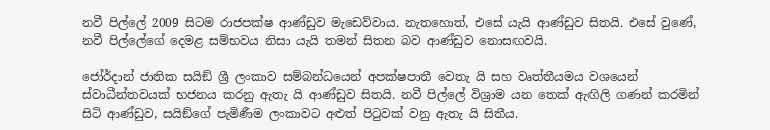නවී පිල්ලේ 2009 සිටම රාජපක්ෂ ආණ්ඩුව මැඩෙව්වාය. නැතහොත්, එසේ යැයි ආණ්ඩුව සිතයි. එසේ වුණේ, නවී පිල්ලේගේ දෙමළ සම්භවය නිසා යැයි තමන් සිතන බව ආණ්ඩුව නොසඟවයි.

ජෝර්දාන් ජාතික සයිඞ් ශ්‍රී ලංකාව සම්බන්ධයෙන් අපක්ෂපාතී වෙතැ යි සහ වෘත්තීයමය වශයෙන් ස්වාධීන්තවයක් භජනය කරනු ඇතැ යි ආණ්ඩුව සිතයි. නවී පිල්ලේ විශ්‍රාම යන තෙක් ඇඟිලි ගණන් කරමින් සිටි ආණ්ඩුව, සයිඞ්ගේ පැමිණීම ලංකාවට අළුත් පිටුවක් වනු ඇතැ යි සිතීය.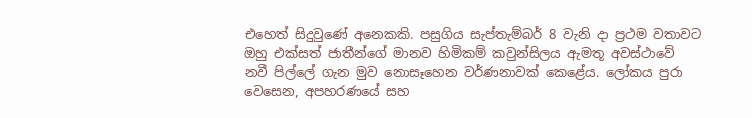එහෙත් සිදුවුණේ අනෙකකි. පසුගිය සැප්තැම්බර් 8 වැනි දා ප්‍රථම වතාවට ඔහු එක්සත් ජාතීන්ගේ මානව හිමිකම් කවුන්සිලය ඇමතූ අවස්ථාවේ නවී පිල්ලේ ගැන මුව නොසෑහෙන වර්ණනාවක් කෙළේය. ලෝකය පුරා වෙසෙන, අපහරණයේ සහ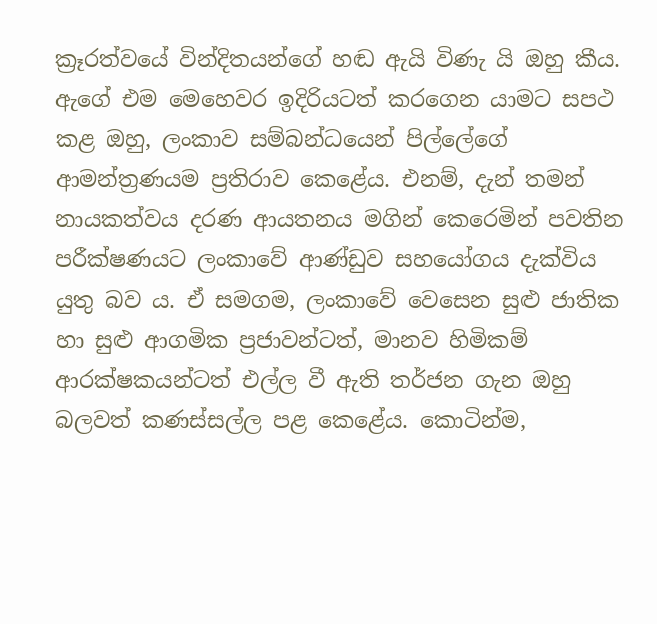ක්‍රෑරත්වයේ වින්දිතයන්ගේ හඬ ඇයි විණැ යි ඔහු කීය. ඇගේ එම මෙහෙවර ඉදිරියටත් කරගෙන යාමට සපථ කළ ඔහු, ලංකාව සම්බන්ධයෙන් පිල්ලේගේ ආමන්ත්‍රණයම ප්‍රතිරාව කෙළේය. එනම්, දැන් තමන් නායකත්වය දරණ ආයතනය මගින් කෙරෙමින් පවතින පරීක්ෂණයට ලංකාවේ ආණ්ඩුව සහයෝගය දැක්විය යුතු බව ය. ඒ සමගම, ලංකාවේ වෙසෙන සුළු ජාතික හා සුළු ආගමික ප්‍රජාවන්ටත්, මානව හිමිකම් ආරක්ෂකයන්ටත් එල්ල වී ඇති තර්ජන ගැන ඔහු බලවත් කණස්සල්ල පළ කෙළේය. කොටින්ම,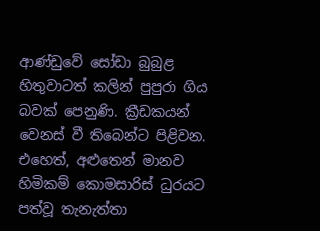ආණ්ඩුවේ සෝඩා බුබුළ හිතුවාටත් කලින් පුපුරා ගිය බවක් පෙනුණි. ක්‍රීඩකයන් වෙනස් වී තිබෙන්ට පිළිවන. එහෙත්, අළුතෙන් මානව හිමිකම් කොමසාරිස් ධුරයට පත්වූ තැනැත්තා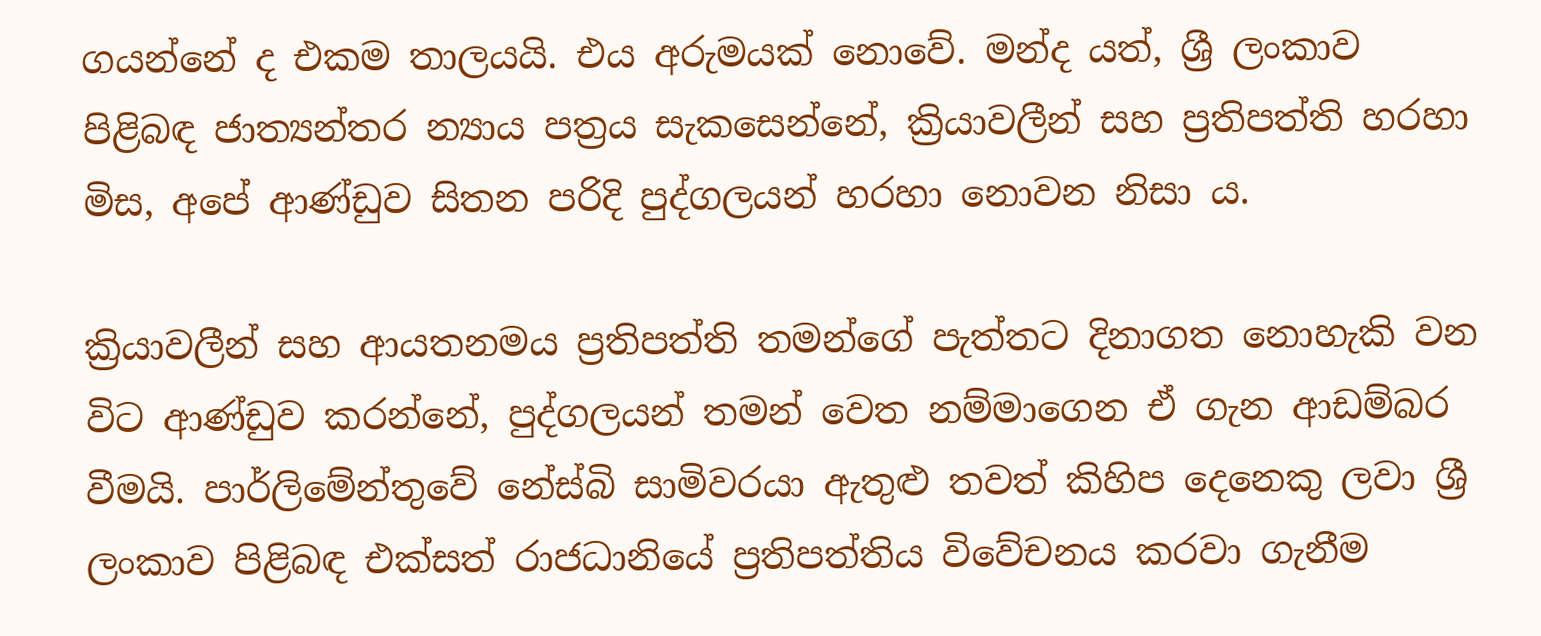ගයන්නේ ද එකම තාලයයි. එය අරුමයක් නොවේ. මන්ද යත්, ශ්‍රී ලංකාව පිළිබඳ ජාත්‍යන්තර න්‍යාය පත්‍රය සැකසෙන්නේ, ක්‍රියාවලීන් සහ ප්‍රතිපත්ති හරහා මිස, අපේ ආණ්ඩුව සිතන පරිදි පුද්ගලයන් හරහා නොවන නිසා ය.

ක්‍රියාවලීන් සහ ආයතනමය ප්‍රතිපත්ති තමන්ගේ පැත්තට දිනාගත නොහැකි වන විට ආණ්ඩුව කරන්නේ, පුද්ගලයන් තමන් වෙත නම්මාගෙන ඒ ගැන ආඩම්බර වීමයි. පාර්ලිමේන්තුවේ නේස්බි සාමිවරයා ඇතුළු තවත් කිහිප දෙනෙකු ලවා ශ්‍රී ලංකාව පිළිබඳ එක්සත් රාජධානියේ ප්‍රතිපත්තිය විවේචනය කරවා ගැනීම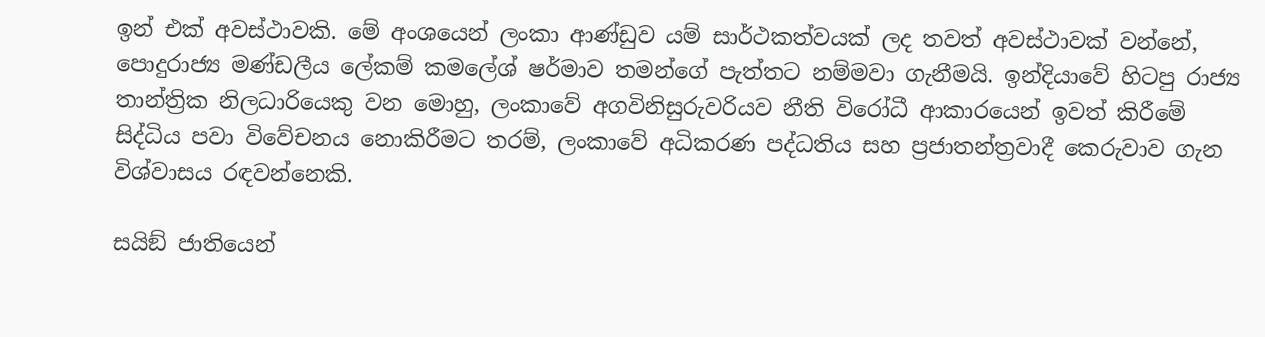ඉන් එක් අවස්ථාවකි. මේ අංශයෙන් ලංකා ආණ්ඩුව යම් සාර්ථකත්වයක් ලද තවත් අවස්ථාවක් වන්නේ, පොදුරාජ්‍ය මණ්ඩලීය ලේකම් කමලේශ් ෂර්මාව තමන්ගේ පැත්තට නම්මවා ගැනීමයි. ඉන්දියාවේ හිටපු රාජ්‍ය තාන්ත්‍රික නිලධාරියෙකු වන මොහු, ලංකාවේ අගවිනිසුරුවරියව නීති විරෝධී ආකාරයෙන් ඉවත් කිරීමේ සිද්ධිය පවා විවේචනය නොකිරීමට තරම්, ලංකාවේ අධිකරණ පද්ධතිය සහ ප්‍රජාතන්ත්‍රවාදී කෙරුවාව ගැන විශ්වාසය රඳවන්නෙකි.

සයිඞ් ජාතියෙන්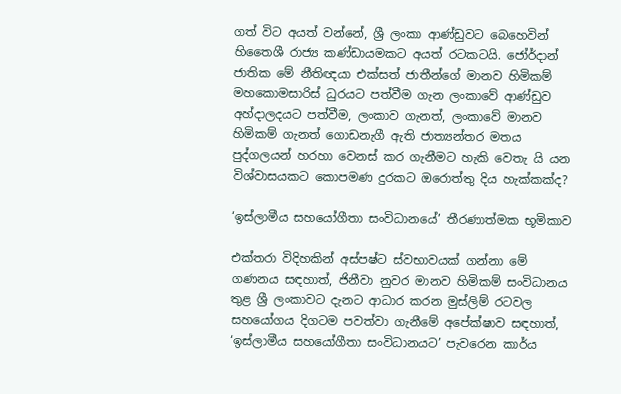ගත් විට අයත් වන්නේ, ශ්‍රී ලංකා ආණ්ඩුවට බෙහෙවින් හිතෛශී රාජ්‍ය කණ්ඩායමකට අයත් රටකටයි. ජෝර්දාන් ජාතික මේ නීතිඥයා එක්සත් ජාතීන්ගේ මානව හිමිකම් මහකොමසාරිස් ධුරයට පත්වීම ගැන ලංකාවේ ආණ්ඩුව අහ්දාලදයට පත්වීම, ලංකාව ගැනත්, ලංකාවේ මානව හිමිකම් ගැනත් ගොඩනැගී ඇති ජාත්‍යන්තර මතය පුද්ගලයන් හරහා වෙනස් කර ගැනීමට හැකි වෙතැ යි යන විශ්වාසයකට කොපමණ දුරකට ඔරොත්තු දිය හැක්කක්ද?

‘ඉස්ලාමීය සහයෝගීතා සංවිධානයේ’ තීරණාත්මක භූමිකාව

එක්තරා විදිහකින් අස්පෂ්ට ස්වභාවයක් ගන්නා මේ ගණනය සඳහාත්, ජිනීවා නුවර මානව හිමිකම් සංවිධානය තුළ ශ්‍රී ලංකාවට දැනට ආධාර කරන මුස්ලිම් රටවල සහයෝගය දිගටම පවත්වා ගැනීමේ අපේක්ෂාව සඳහාත්, ‘ඉස්ලාමීය සහයෝගීතා සංවිධානයට’ පැවරෙන කාර්ය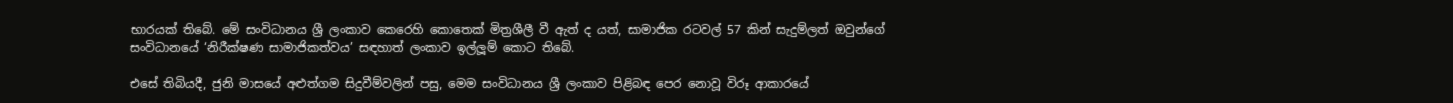භාරයක් තිබේ. මේ සංවිධානය ශ්‍රී ලංකාව කෙරෙහි කොතෙක් මිත්‍රශීලී වී ඇත් ද යත්, සාමාජික රටවල් 57 කින් සැදුම්ලත් ඔවුන්ගේ සංවිධානයේ ‘නිරීක්ෂණ සාමාජිකත්වය’ සඳහාත් ලංකාව ඉල්ලූම් කොට තිබේ.

එසේ තිබියදී, ජුනි මාසයේ අළුත්ගම සිදුවීම්වලින් පසු, මෙම සංවිධානය ශ්‍රී ලංකාව පිළිබඳ පෙර නොවූ විරූ ආකාරයේ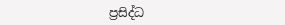ප්‍රසිද්ධ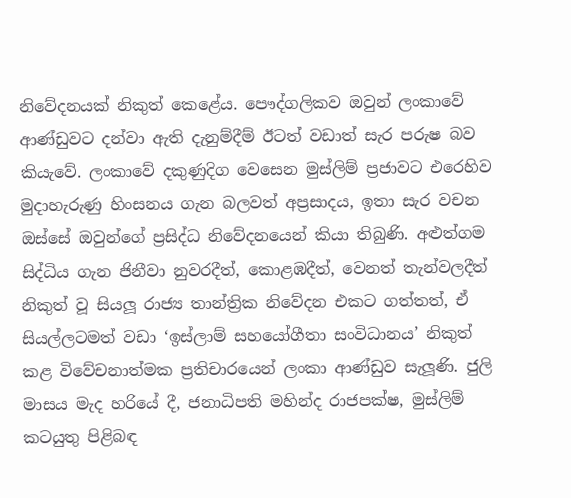නිවේදනයක් නිකුත් කෙළේය. පෞද්ගලිකව ඔවුන් ලංකාවේ ආණ්ඩුවට දන්වා ඇති දැනුම්දීම් ඊටත් වඩාත් සැර පරුෂ බව කියැවේ. ලංකාවේ දකුණුදිග වෙසෙන මුස්ලිම් ප්‍රජාවට එරෙහිව මුදාහැරුණු හිංසනය ගැන බලවත් අප්‍රසාදය, ඉතා සැර වචන ඔස්සේ ඔවුන්ගේ ප්‍රසිද්ධ නිවේදනයෙන් කියා තිබුණි. අළුත්ගම සිද්ධිය ගැන ජිනීවා නුවරදීත්, කොළඹදීත්, වෙනත් තැන්වලදීත් නිකුත් වූ සියලූ රාජ්‍ය තාන්ත්‍රික නිවේදන එකට ගත්තත්, ඒ සියල්ලටමත් වඩා ‘ඉස්ලාම් සහයෝගීතා සංවිධානය’ නිකුත් කළ විවේචනාත්මක ප්‍රතිචාරයෙන් ලංකා ආණ්ඩුව සැලූණි. ජුලි මාසය මැද හරියේ දී, ජනාධිපති මහින්ද රාජපක්ෂ, මුස්ලිම් කටයුතු පිළිබඳ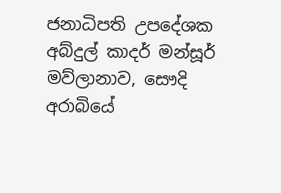ජනාධිපති උපදේශක අබ්දුල් කාදර් මන්සූර් මව්ලානාව, සෞදි අරාබියේ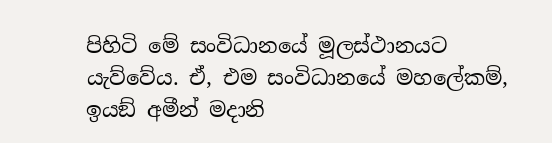පිහිටි මේ සංවිධානයේ මූලස්ථානයට යැව්වේය. ඒ, එම සංවිධානයේ මහලේකම්, ඉයඞ් අමීන් මදානි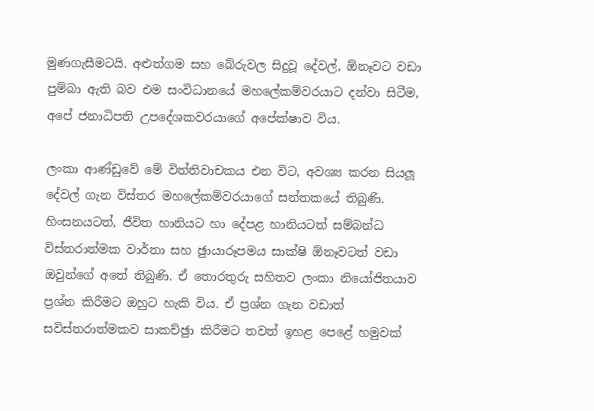මුණගැසීමටයි. අළුත්ගම සහ බේරුවල සිදුවූ දේවල්, ඕනෑවට වඩා පුම්බා ඇති බව එම සංවිධානයේ මහලේකම්වරයාට දන්වා සිටීම, අපේ ජනාධිපති උපදේශකවරයාගේ අපේක්ෂාව විය.

ලංකා ආණ්ඩුවේ මේ විත්තිවාචකය එන විට, අවශ්‍ය කරන සියලූ දේවල් ගැන විස්තර මහලේකම්වරයාගේ සන්තකයේ තිබුණි. හිංසනයටත්, ජීවිත හානියට හා දේපළ හානියටත් සම්බන්ධ විස්තරාත්මක වාර්තා සහ ඡුායාරූපමය සාක්ෂි ඕනෑවටත් වඩා ඔවුන්ගේ අතේ තිබුණි. ඒ තොරතුරු සහිතව ලංකා නියෝජිතයාව ප්‍රශ්න කිරීමට ඔහුට හැකි විය. ඒ ප්‍රශ්න ගැන වඩාත් සවිස්තරාත්මකව සාකච්ඡුා කිරීමට තවත් ඉහළ පෙළේ හමුවක්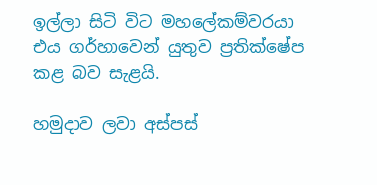ඉල්ලා සිටි විට මහලේකම්වරයා එය ගර්හාවෙන් යුතුව ප්‍රතික්ෂේප කළ බව සැළයි.

හමුදාව ලවා අස්පස්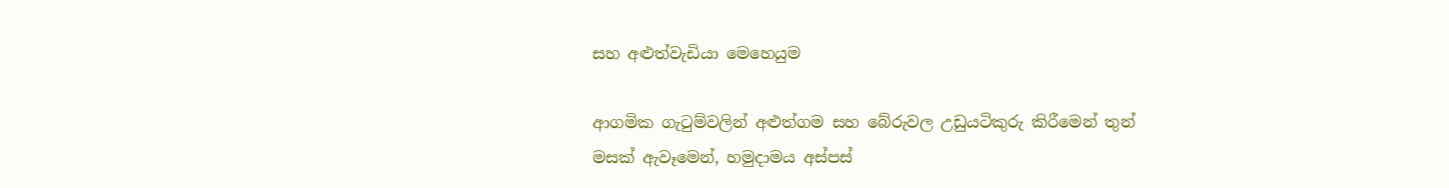සහ අළුත්වැඩියා මෙහෙයුම

ආගමික ගැටුම්වලින් අළුත්ගම සහ බේරුවල උඩුයටිකුරු කිරීමෙන් තුන් මසක් ඇවෑමෙන්, හමුදාමය අස්පස්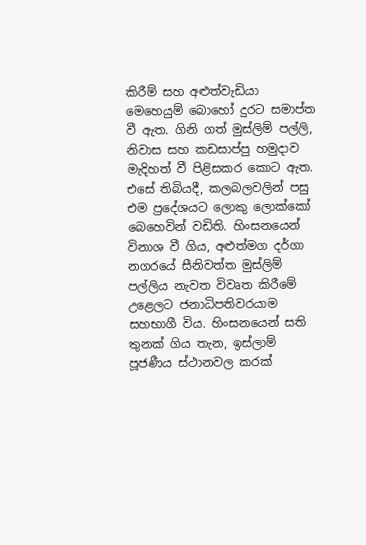කිරීම් සහ අළුත්වැඩියා මෙහෙයුම් බොහෝ දුරට සමාප්ත වී ඇත. ගිනි ගත් මුස්ලිම් පල්ලි, නිවාස සහ කඩසාප්පු හමුදාව මැදිහත් වී පිළිසකර කොට ඇත. එසේ තිබියදී, කලබලවලින් පසු එම ප්‍රදේශයට ලොකු ලොක්කෝ බෙහෙවින් වඩිති. හිංසනයෙන් විනාශ වී ගිය, අළුත්මග දර්ගා නගරයේ සීනිවත්ත මුස්ලිම් පල්ලිය නැවත විවෘත කිරීමේ උළෙලට ජනාධිපතිවරයාම සහභාගී විය. හිංසනයෙන් සති තුනක් ගිය තැන, ඉස්ලාම් පූජණීය ස්ථානවල කරක්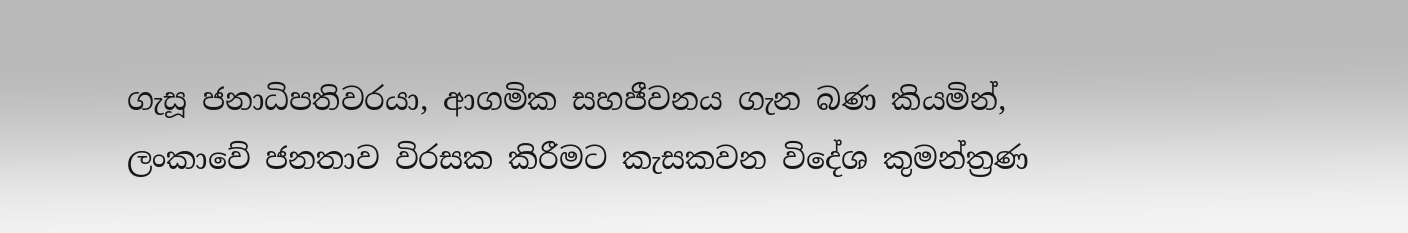ගැසූ ජනාධිපතිවරයා, ආගමික සහජීවනය ගැන බණ කියමින්, ලංකාවේ ජනතාව විරසක කිරීමට කැසකවන විදේශ කුමන්ත්‍රණ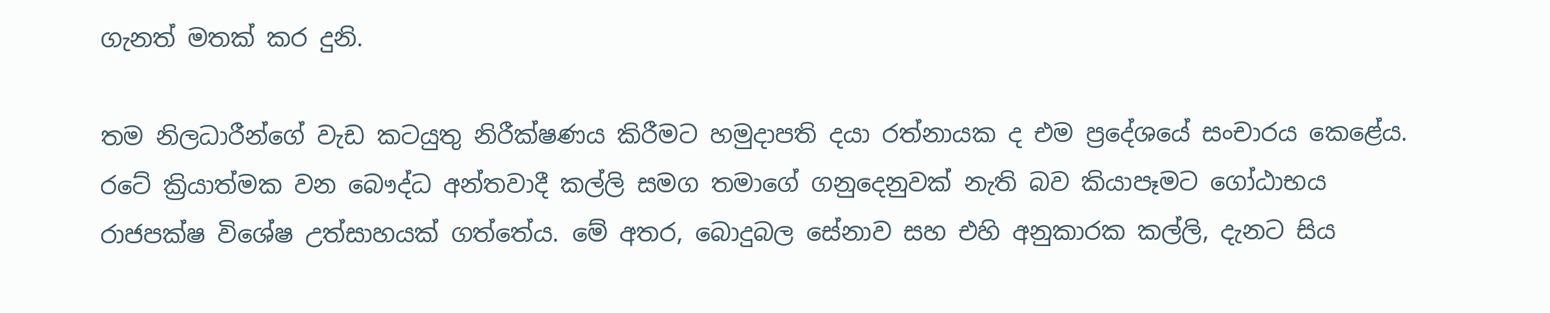ගැනත් මතක් කර දුනි.

තම නිලධාරීන්ගේ වැඩ කටයුතු නිරීක්ෂණය කිරීමට හමුදාපති දයා රත්නායක ද එම ප්‍රදේශයේ සංචාරය කෙළේය. රටේ ක්‍රියාත්මක වන බෞද්ධ අන්තවාදී කල්ලි සමග තමාගේ ගනුදෙනුවක් නැති බව කියාපෑමට ගෝඨාභය රාජපක්ෂ විශේෂ උත්සාහයක් ගත්තේය. මේ අතර, බොදුබල සේනාව සහ එහි අනුකාරක කල්ලි, දැනට සිය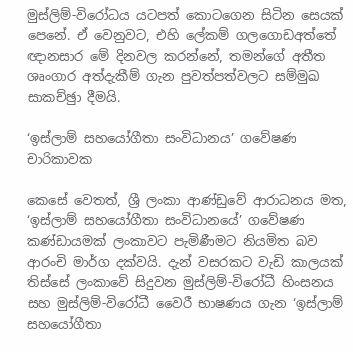මුස්ලිම්-විරෝධය යටපත් කොටගෙන සිටින සෙයක් පෙනේ. ඒ වෙනුවට, එහි ලේකම් ගලගොඩඅත්තේ ඥානසාර මේ දිනවල කරන්නේ, තමන්ගේ අතීත ශෘංගාර අත්දැකීම් ගැන පුවත්පත්වලට සම්මුඛ සාකච්ඡුා දීමයි.

‘ඉස්ලාම් සහයෝගීතා සංවිධානය’ ගවේෂණ චාරිකාවක

කෙසේ වෙතත්, ශ්‍රී ලංකා ආණ්ඩුවේ ආරාධනය මත, ‘ඉස්ලාම් සහයෝගීතා සංවිධානයේ’ ගවේෂණ කණ්ඩායමක් ලංකාවට පැමිණීමට නියමිත බව ආරංචි මාර්ග දක්වයි. දැන් වසරකට වැඩි කාලයක් තිස්සේ ලංකාවේ සිදුවන මුස්ලිම්-විරෝධී හිංසනය සහ මුස්ලිම්-විරෝධී වෛරී භාෂණය ගැන ‘ඉස්ලාම් සහයෝගීතා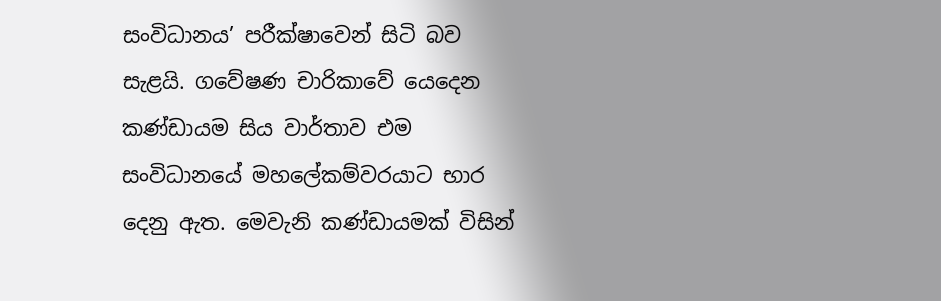සංවිධානය’ පරීක්ෂාවෙන් සිටි බව සැළයි. ගවේෂණ චාරිකාවේ යෙදෙන කණ්ඩායම සිය වාර්තාව එම සංවිධානයේ මහලේකම්වරයාට භාර දෙනු ඇත. මෙවැනි කණ්ඩායමක් විසින්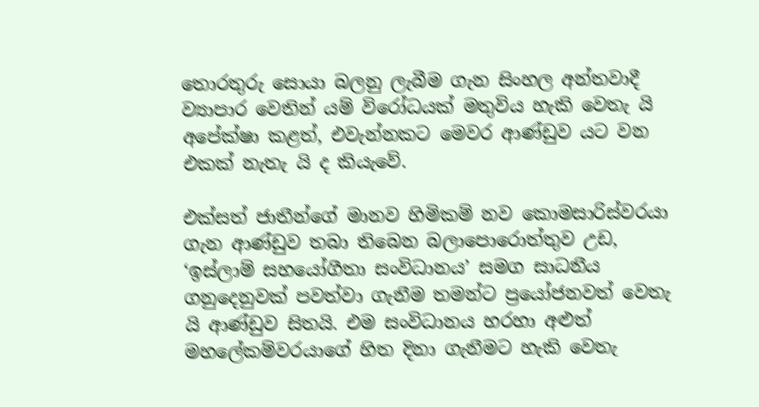තොරතුරු සොයා බලනු ලැබීම ගැන සිංහල අන්තවාදී ව්‍යාපාර වෙතින් යම් විරෝධයක් මතුවිය හැකි වෙතැ යි අපේක්ෂා කළත්, එවැන්නකට මෙවර ආණ්ඩුව යට වන එකක් නැතැ යි ද කියැවේ.

එක්සත් ජාතීන්ගේ මානව හිමිකම් නව කොමසාරිස්වරයා ගැන ආණ්ඩුව තබා තිබෙන බලාපොරොත්තුව උඩ, ‘ඉස්ලාම් සහයෝගීතා සංවිධානය’ සමග සාධනීය ගනුදෙනුවක් පවත්වා ගැනීම තමන්ට ප්‍රයෝජනවත් වෙතැ යි ආණ්ඩුව සිතයි. එම සංවිධානය හරහා අළුත් මහලේකම්වරයාගේ හිත දිනා ගැනීමට හැකි වෙතැ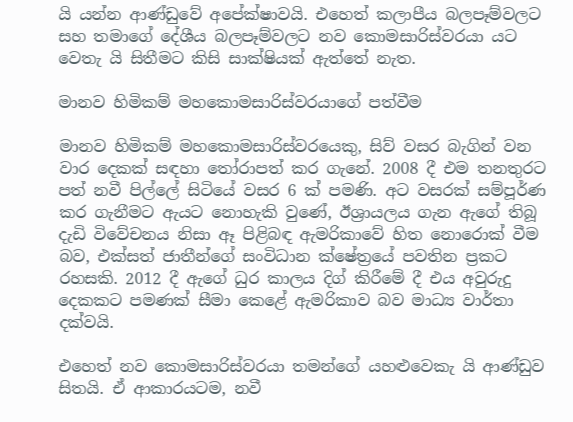යි යන්න ආණ්ඩුවේ අපේක්ෂාවයි. එහෙත් කලාපීය බලපෑම්වලට සහ තමාගේ දේශීය බලපෑම්වලට නව කොමසාරිස්වරයා යට වෙතැ යි සිතීමට කිසි සාක්ෂියක් ඇත්තේ නැත.

මානව හිමිකම් මහකොමසාරිස්වරයාගේ පත්වීම

මානව හිමිකම් මහකොමසාරිස්වරයෙකු, සිව් වසර බැගින් වන වාර දෙකක් සඳහා තෝරාපත් කර ගැනේ. 2008 දී එම තනතුරට පත් නවී පිල්ලේ සිටියේ වසර 6 ක් පමණි. අට වසරක් සම්පූර්ණ කර ගැනීමට ඇයට නොහැකි වුණේ, ඊශ්‍රායලය ගැන ඇගේ තිබූ දැඩි විවේචනය නිසා ඈ පිළිබඳ ඇමරිකාවේ හිත නොරොක් වීම බව, එක්සත් ජාතීන්ගේ සංවිධාන ක්ෂේත්‍රයේ පවතින ප්‍රකට රහසකි. 2012 දී ඇගේ ධුර කාලය දිග් කිරීමේ දී එය අවුරුදු දෙකකට පමණක් සීමා කෙළේ ඇමරිකාව බව මාධ්‍ය වාර්තා දක්වයි.

එහෙත් නව කොමසාරිස්වරයා තමන්ගේ යහළුවෙකැ යි ආණ්ඩුව සිතයි. ඒ ආකාරයටම, නවී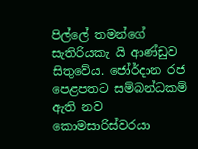පිල්ලේ තමන්ගේ සැතිරියකැ යි ආණ්ඩුව සිතුවේය. ජෝර්දාන රජ පෙළපතට සම්බන්ධකම් ඇති නව කොමසාරිස්වරයා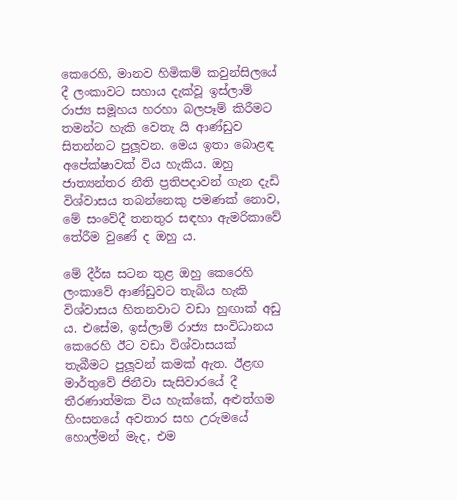කෙරෙහි, මානව හිමිකම් කවුන්සිලයේ දී ලංකාවට සහාය දැක්වූ ඉස්ලාම් රාජ්‍ය සමූහය හරහා බලපෑම් කිරීමට තමන්ට හැකි වෙතැ යි ආණ්ඩුව සිතන්නට පුලූවන. මෙය ඉතා බොළඳ අපේක්ෂාවක් විය හැකිය. ඔහු ජාත්‍යන්තර නීති ප්‍රතිපදාවන් ගැන දැඩි විශ්වාසය තබන්නෙකු පමණක් නොව, මේ සංවේදී තනතුර සඳහා ඇමරිකාවේ තේරීම වුණේ ද ඔහු ය.

මේ දීර්ඝ සටන තුළ ඔහු කෙරෙහි ලංකාවේ ආණ්ඩුවට තැබිය හැකි විශ්වාසය හිතනවාට වඩා හුඟාක් අඩු ය. එසේම, ඉස්ලාම් රාජ්‍ය සංවිධානය කෙරෙහි ඊට වඩා විශ්වාසයක් තැබීමට පුලූවන් කමක් ඇත. ඊළඟ මාර්තුවේ ජිනීවා සැසිවාරයේ දී තීරණාත්මක විය හැක්කේ, අළුත්ගම හිංසනයේ අවතාර සහ උරුමයේ හොල්මන් මැද, එම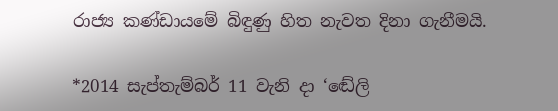රාජ්‍ය කණ්ඩායමේ බිඳුණු හිත නැවත දිනා ගැනීමයි.

*2014 සැප්තැම්බර් 11 වැනි දා ‘ඬේලි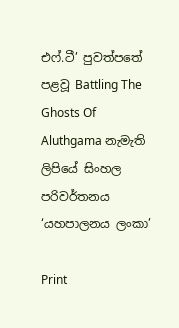එෆ්.ටී’ පුවත්පතේ පළවූ Battling The Ghosts Of Aluthgama නැමැති ලිපියේ සිංහල පරිවර්තනය  ‘යහපාලනය ලංකා’

Print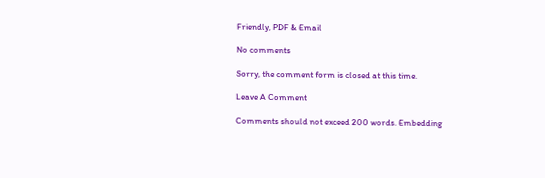Friendly, PDF & Email

No comments

Sorry, the comment form is closed at this time.

Leave A Comment

Comments should not exceed 200 words. Embedding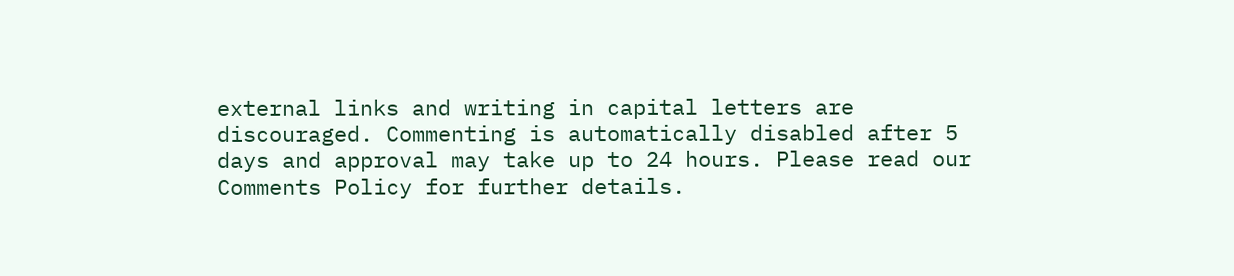external links and writing in capital letters are discouraged. Commenting is automatically disabled after 5 days and approval may take up to 24 hours. Please read our Comments Policy for further details.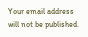Your email address will not be published.